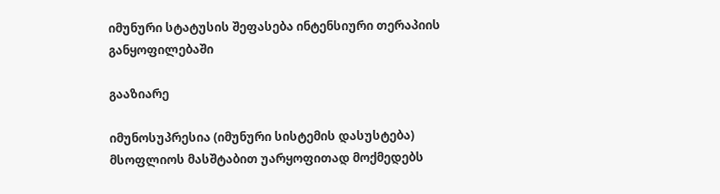იმუნური სტატუსის შეფასება ინტენსიური თერაპიის განყოფილებაში

გააზიარე

იმუნოსუპრესია (იმუნური სისტემის დასუსტება) მსოფლიოს მასშტაბით უარყოფითად მოქმედებს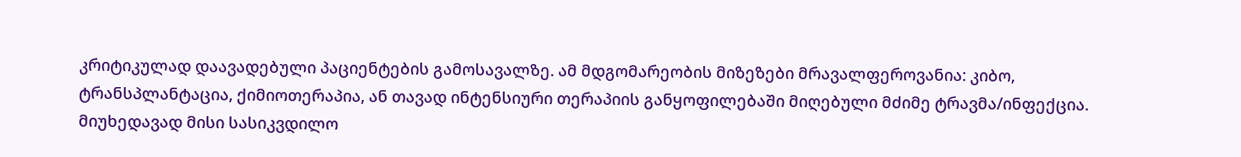კრიტიკულად დაავადებული პაციენტების გამოსავალზე. ამ მდგომარეობის მიზეზები მრავალფეროვანია: კიბო, ტრანსპლანტაცია, ქიმიოთერაპია, ან თავად ინტენსიური თერაპიის განყოფილებაში მიღებული მძიმე ტრავმა/ინფექცია. მიუხედავად მისი სასიკვდილო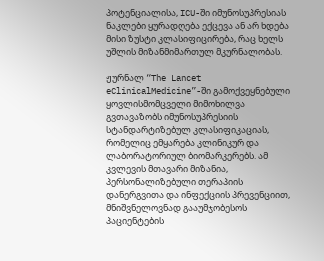პოტენციალისა, ICU-ში იმუნოსუპრესიას ნაკლები ყურადღება ექცევა ან არ ხდება მისი ზუსტი კლასიფიცირება, რაც ხელს უშლის მიზანმიმართულ მკურნალობას.

ჟურნალ “The Lancet eClinicalMedicine”-ში გამოქვეყნებული ყოვლისმომცველი მიმოხილვა გვთავაზობს იმუნოსუპრესიის სტანდარტიზებულ კლასიფიკაციას, რომელიც ემყარება კლინიკურ და ლაბორატორიულ ბიომარკერებს. ამ კვლევის მთავარი მიზანია, პერსონალიზებული თერაპიის დანერგვითა და ინფექციის პრევენციით, მნიშვნელოვნად გააუმჯობესოს პაციენტების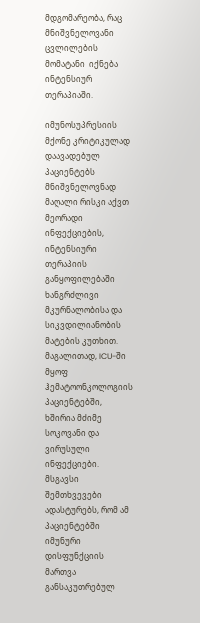მდგომარეობა, რაც მნიშვნელოვანი ცვლილების მომატანი  იქნება ინტენსიურ თერაპიაში.

იმუნოსუპრესიის მქონე კრიტიკულად დაავადებულ პაციენტებს მნიშვნელოვნად მაღალი რისკი აქვთ მეორადი ინფექციების, ინტენსიური თერაპიის განყოფილებაში ხანგრძლივი მკურნალობისა და სიკვდილიანობის მატების კუთხით. მაგალითად, ICU-ში მყოფ ჰემატოონკოლოგიის პაციენტებში, ხშირია მძიმე სოკოვანი და ვირუსული ინფექციები. მსგავსი შემთხვევები ადასტურებს, რომ ამ პაციენტებში იმუნური დისფუნქციის მართვა განსაკუთრებულ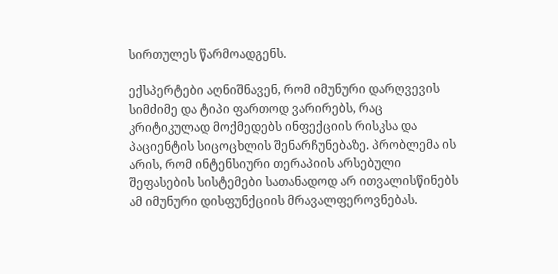სირთულეს წარმოადგენს.

ექსპერტები აღნიშნავენ, რომ იმუნური დარღვევის სიმძიმე და ტიპი ფართოდ ვარირებს, რაც კრიტიკულად მოქმედებს ინფექციის რისკსა და პაციენტის სიცოცხლის შენარჩუნებაზე. პრობლემა ის არის, რომ ინტენსიური თერაპიის არსებული შეფასების სისტემები სათანადოდ არ ითვალისწინებს ამ იმუნური დისფუნქციის მრავალფეროვნებას.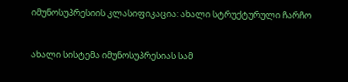იმუნოსუპრესიის კლასიფიკაცია: ახალი სტრუქტურული ჩარჩო

ახალი სისტემა იმუნოსუპრესიას სამ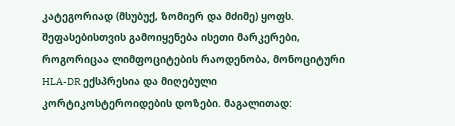კატეგორიად (მსუბუქ, ზომიერ და მძიმე) ყოფს. შეფასებისთვის გამოიყენება ისეთი მარკერები, როგორიცაა ლიმფოციტების რაოდენობა, მონოციტური HLA-DR ექსპრესია და მიღებული კორტიკოსტეროიდების დოზები. მაგალითად: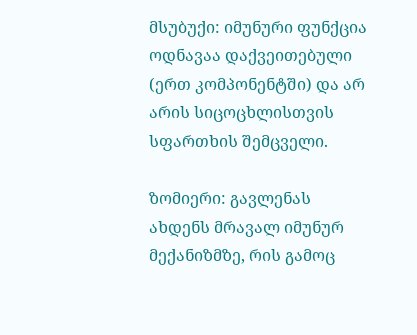მსუბუქი: იმუნური ფუნქცია ოდნავაა დაქვეითებული (ერთ კომპონენტში) და არ არის სიცოცხლისთვის სფართხის შემცველი.

ზომიერი: გავლენას ახდენს მრავალ იმუნურ მექანიზმზე, რის გამოც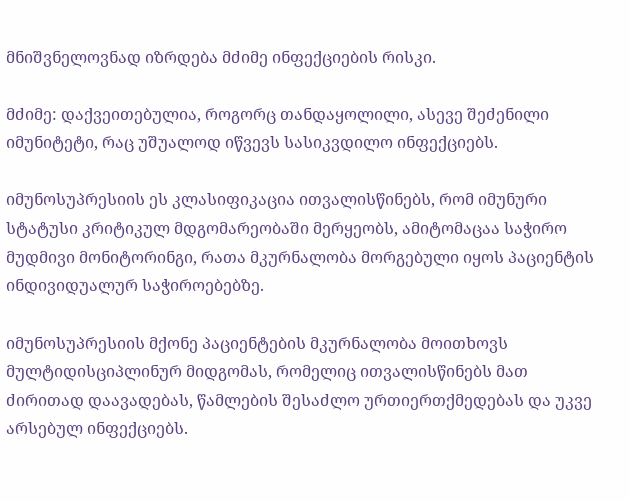მნიშვნელოვნად იზრდება მძიმე ინფექციების რისკი.

მძიმე: დაქვეითებულია, როგორც თანდაყოლილი, ასევე შეძენილი იმუნიტეტი, რაც უშუალოდ იწვევს სასიკვდილო ინფექციებს.

იმუნოსუპრესიის ეს კლასიფიკაცია ითვალისწინებს, რომ იმუნური სტატუსი კრიტიკულ მდგომარეობაში მერყეობს, ამიტომაცაა საჭირო მუდმივი მონიტორინგი, რათა მკურნალობა მორგებული იყოს პაციენტის ინდივიდუალურ საჭიროებებზე.

იმუნოსუპრესიის მქონე პაციენტების მკურნალობა მოითხოვს მულტიდისციპლინურ მიდგომას, რომელიც ითვალისწინებს მათ ძირითად დაავადებას, წამლების შესაძლო ურთიერთქმედებას და უკვე არსებულ ინფექციებს.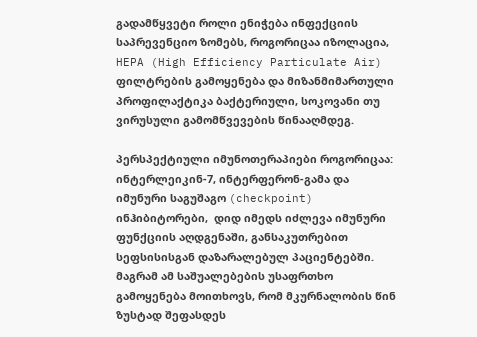გადამწყვეტი როლი ენიჭება ინფექციის საპრევენციო ზომებს, როგორიცაა იზოლაცია, HEPA (High Efficiency Particulate Air) ფილტრების გამოყენება და მიზანმიმართული პროფილაქტიკა ბაქტერიული, სოკოვანი თუ ვირუსული გამომწვევების წინააღმდეგ.

პერსპექტიული იმუნოთერაპიები როგორიცაა: ინტერლეიკინ-7, ინტერფერონ-გამა და იმუნური საგუშაგო (checkpoint) ინჰიბიტორები,  დიდ იმედს იძლევა იმუნური ფუნქციის აღდგენაში, განსაკუთრებით სეფსისისგან დაზარალებულ პაციენტებში. მაგრამ ამ საშუალებების უსაფრთხო გამოყენება მოითხოვს, რომ მკურნალობის წინ ზუსტად შეფასდეს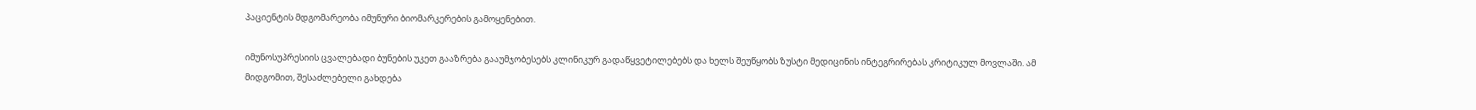პაციენტის მდგომარეობა იმუნური ბიომარკერების გამოყენებით.

იმუნოსუპრესიის ცვალებადი ბუნების უკეთ გააზრება გააუმჯობესებს კლინიკურ გადაწყვეტილებებს და ხელს შეუწყობს ზუსტი მედიცინის ინტეგრირებას კრიტიკულ მოვლაში. ამ მიდგომით, შესაძლებელი გახდება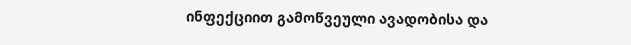ინფექციით გამოწვეული ავადობისა და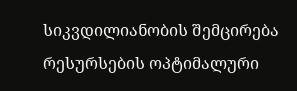სიკვდილიანობის შემცირება რესურსების ოპტიმალური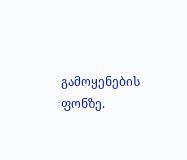გამოყენების ფონზე.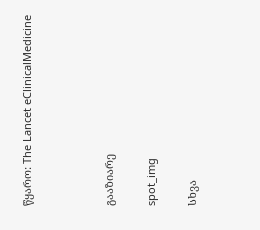წყარო: The Lancet eClinicalMedicine



გააზიარე

spot_img

სხვა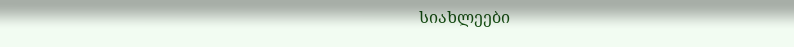სიახლეები